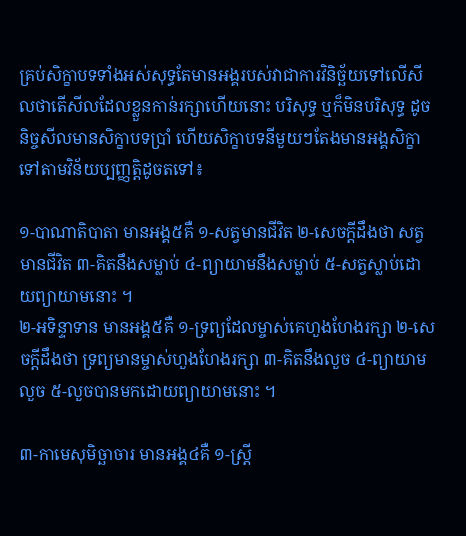គ្រប់សិក្ខាបទទាំងអស់សុទ្ធតែមានអង្គរបស់វាជាការវិនិច្ឆ័យទៅលើសីលថាតើសីលដែលខ្លួនកាន់រក្សាហើយនោះ បរិសុទ្ធ ឬក៏មិនបរិសុទ្ធ ដូចនិច្ចសីលមានសិក្ខាបទប្រាំ ហើយសិក្ខាបទនីមួយៗតែងមានអង្គសិក្ខាទៅតាមវិន័យប្បញ្ញត្តិដូចតទៅ៖

១-បាណាតិបាតា មានអង្គ៥គឺ ១-សត្វមានជីវិត ២-សេចក្ដីដឹងថា សត្វមានជីវិត ៣-គិតនឹងសម្លាប់ ៤-ព្យាយាមនឹងសម្លាប់ ៥-សត្វស្លាប់ដោយព្យាយាមនោះ ។
២-អទិន្ទាទាន មានអង្គ៥គឺ ១-ទ្រព្យដែលម្ចាស់គេហួងហែងរក្សា ២-សេចក្ដីដឹងថា ទ្រព្យមានម្ចាស់ហួងហែងរក្សា ៣-គិតនឹងលួច ៤-ព្យាយាមលួច ៥-លួចបានមកដោយព្យាយាមនោះ ។

៣-កាមេសុមិច្ឆាចារ មានអង្គ៤គឺ ១-ស្ត្រី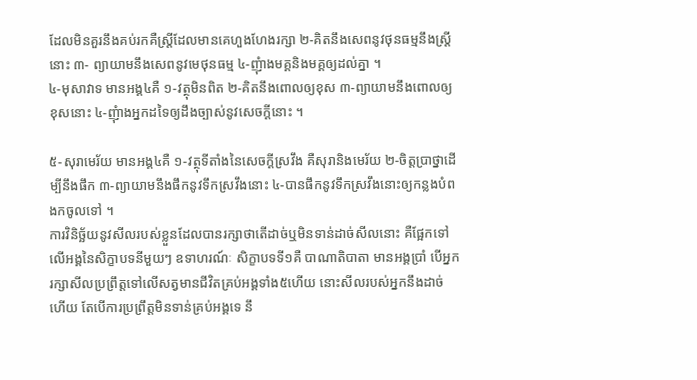ដែលមិនគួរនឹងគប់រកគឺស្ត្រីដែលមានគេហួងហែងរក្សា ២-គិតនឹងសេពនូវថុនធម្មនឹងស្ត្រីនោះ ៣- ព្យាយាមនឹងសេពនូវមេថុនធម្ម ៤-ញុំាងមគ្គនិងមគ្គឲ្យដល់គ្នា ។
៤-មុសាវាទ មានអង្គ៤គឺ ១-វត្ថុមិនពិត ២-គិតនឹងពោលឲ្យខុស ៣-ព្យាយាមនឹងពោលឲ្យខុសនោះ ៤-ញុំាងអ្នកដទៃឲ្យដឹងច្បាស់នូវសេចក្ដីនោះ ។

៥-សុរាមេរ័យ មានអង្គ៤គឺ ១-វត្ថុទីតាំងនៃសេចក្ដីស្រវឹង គឺសុរានិងមេរ័យ ២-ចិត្តប្រាថ្នាដើម្បីនឹងផឹក ៣-ព្យាយាមនឹងផឹកនូវទឹកស្រវឹងនោះ ៤-បានផឹកនូវទឹកស្រវឹងនោះឲ្យកន្លងបំពងកចូលទៅ ។
ការវិនិច្ឆ័យនូវសីលរបស់ខ្លួនដែលបានរក្សាថាតើដាច់ឬមិនទាន់ដាច់សីលនោះ គឺផ្អែកទៅលើអង្គនៃសិក្ខាបទនីមួយៗ ឧទាហរណ៍ៈ សិក្ខាបទទី១គឺ បាណាតិបាតា មានអង្គប្រាំ បើអ្នករក្សាសីលប្រព្រឹត្តទៅលើសត្វមានជីវិតគ្រប់អង្គទាំង៥ហើយ នោះសីលរបស់អ្នកនឹងដាច់ហើយ តែបើការប្រព្រឹត្តមិនទាន់គ្រប់អង្គទេ នឹ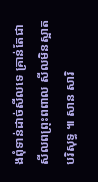ងពុំទាន់ដាច់សីលទេ គ្រាន់តែជាសីលពព្រុះពពាល សីលមិនស្អាតបរិសុទ្ធ ៕ សាន សារិ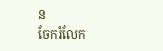ន
ចែករំលែក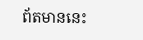ព័តមាននេះ